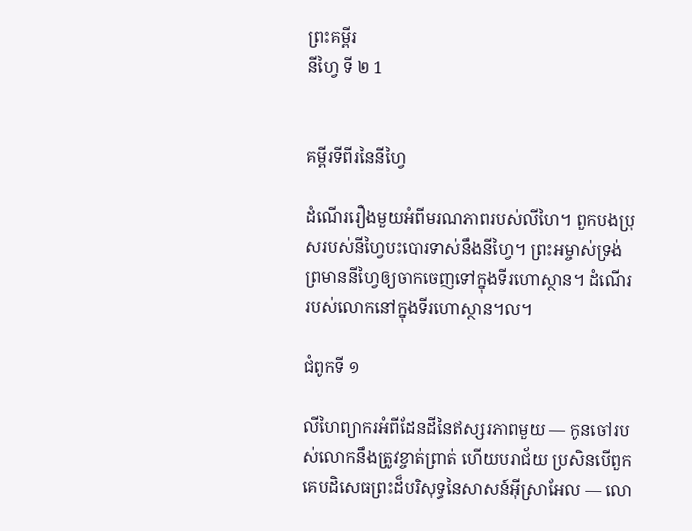ព្រះគម្ពីរ
នីហ្វៃ ទី ២ 1


គម្ពីរទីពីរនៃនីហ្វៃ

ដំណើររឿងមួយអំពីមរណភាពរបស់លីហៃ។ ពួកបងប្រុសរបស់នីហ្វៃបះបោរទាស់នឹងនីហ្វៃ។ ព្រះអម្ចាស់ទ្រង់ព្រមាននីហ្វៃឲ្យចាកចេញទៅក្នុងទីរហោស្ថាន។ ដំណើររបស់លោកនៅក្នុងទីរហោស្ថាន។ល។

ជំពូកទី ១

លីហៃព្យាករអំពីដែនដីនៃឥស្សរភាពមួយ — កូនចៅរបស់លោកនឹងត្រូវខ្ចាត់ព្រាត់ ហើយបរាជ័យ ប្រសិនបើពួកគេបដិសេធព្រះដ៏បរិសុទ្ធនៃសាសន៍អ៊ីស្រាអែល — លោ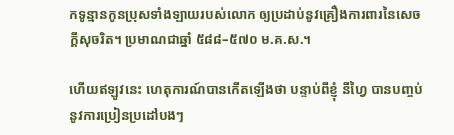កទូន្មានកូនប្រុសទាំងឡាយរបស់លោក ឲ្យប្រដាប់នូវគ្រឿងការពារនៃសេចក្ដីសុចរិត។ ប្រមាណជាឆ្នាំ ៥៨៨–៥៧០ ម.គ.ស.។

ហើយឥឡូវនេះ ហេតុការណ៍បានកើតឡើងថា បន្ទាប់ពីខ្ញុំ នីហ្វៃ បានបញ្ចប់នូវការប្រៀនប្រដៅបងៗ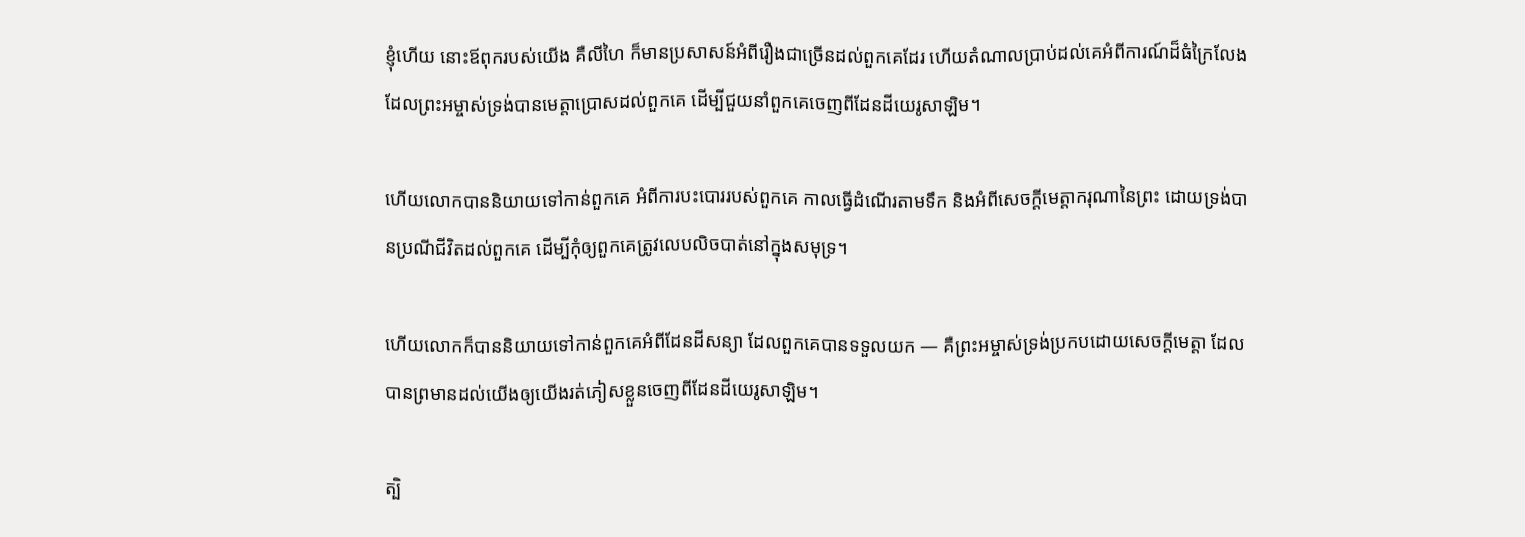ខ្ញុំហើយ នោះឪពុករបស់យើង គឺលីហៃ ក៏មានប្រសាសន៍អំពីរឿងជាច្រើនដល់ពួកគេដែរ ហើយតំណាលប្រាប់ដល់គេអំពីការណ៍ដ៏ធំក្រៃលែង ដែលព្រះអម្ចាស់ទ្រង់បានមេត្តាប្រោសដល់ពួកគេ ដើម្បីជួយនាំពួកគេចេញពីដែនដីយេរូសាឡិម។

ហើយលោកបាននិយាយទៅកាន់ពួកគេ អំពីការបះបោររបស់ពួកគេ កាលធ្វើដំណើរតាមទឹក និងអំពីសេចក្ដីមេត្តាករុណានៃព្រះ ដោយទ្រង់បានប្រណីជីវិតដល់ពួកគេ ដើម្បីកុំឲ្យពួកគេត្រូវលេបលិចបាត់នៅក្នុងសមុទ្រ។

ហើយលោកក៏បាននិយាយទៅកាន់ពួកគេអំពីដែនដីសន្យា ដែលពួកគេបានទទួលយក — គឺព្រះអម្ចាស់ទ្រង់ប្រកបដោយសេចក្ដីមេត្តា ដែលបានព្រមានដល់យើងឲ្យយើងរត់ភៀសខ្លួនចេញពីដែនដីយេរូសាឡិម។

ត្បិ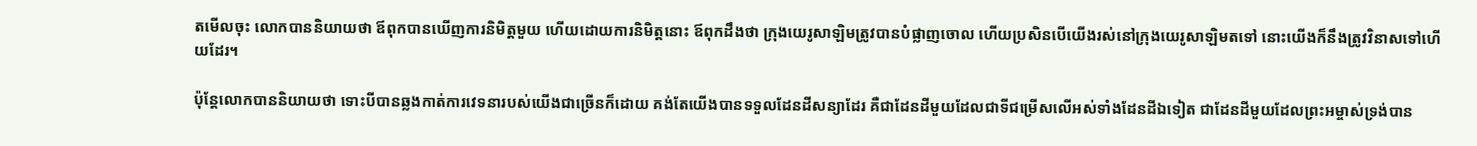តមើលចុះ លោកបាននិយាយថា ឪពុកបានឃើញការនិមិត្តមួយ ហើយដោយការនិមិត្តនោះ ឪពុកដឹងថា ក្រុងយេរូសាឡិមត្រូវបានបំផ្លាញចោល ហើយប្រសិនបើយើងរស់នៅក្រុងយេរូសាឡិមតទៅ នោះយើងក៏នឹងត្រូវវិនាសទៅហើយដែរ។

ប៉ុន្តែលោកបាននិយាយថា ទោះបីបានឆ្លងកាត់ការវេទនារបស់យើងជាច្រើនក៏ដោយ គង់តែយើងបានទទួលដែនដីសន្យាដែរ គឺជាដែនដីមួយដែលជាទីជម្រើសលើអស់ទាំងដែនដីឯទៀត ជាដែនដីមួយដែលព្រះអម្ចាស់ទ្រង់បាន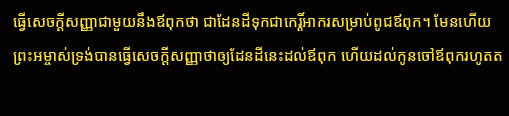ធ្វើសេចក្ដីសញ្ញាជាមួយនឹងឪពុកថា ជាដែនដីទុកជាកេរ្តិ៍អាករសម្រាប់ពូជឪពុក។ មែនហើយ ព្រះអម្ចាស់ទ្រង់បានធ្វើសេចក្ដីសញ្ញាថាឲ្យដែនដីនេះដល់ឪពុក ហើយដល់កូនចៅឪពុករហូតត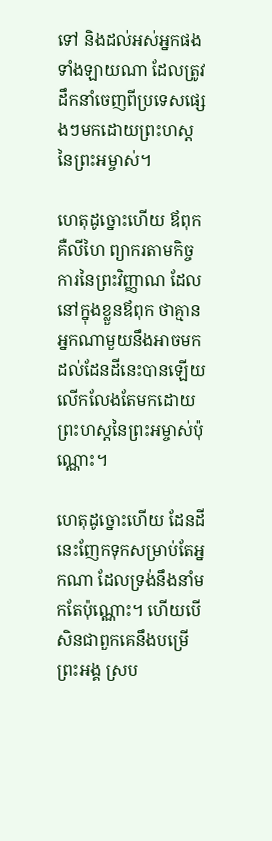ទៅ និងដល់អស់អ្នកផងទាំងឡាយណា ដែលត្រូវដឹកនាំចេញពីប្រទេសផ្សេងៗមកដោយព្រះហស្តនៃព្រះអម្ចាស់។

ហេតុដូច្នោះហើយ ឪពុក គឺលីហៃ ព្យាករតាមកិច្ចការនៃព្រះវិញ្ញាណ ដែលនៅក្នុងខ្លួនឪពុក ថាគ្មានអ្នកណាមួយនឹងអាចមកដល់ដែនដីនេះបានឡើយ លើកលែងតែមកដោយព្រះហស្តនៃព្រះអម្ចាស់ប៉ុណ្ណោះ។

ហេតុដូច្នោះហើយ ដែនដីនេះញែកទុកសម្រាប់តែអ្នកណា ដែលទ្រង់នឹងនាំមកតែប៉ុណ្ណោះ។ ហើយបើសិនជាពួកគេនឹងបម្រើព្រះអង្គ ស្រប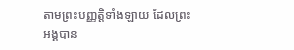តាមព្រះបញ្ញត្តិទាំងឡាយ ដែលព្រះអង្គបាន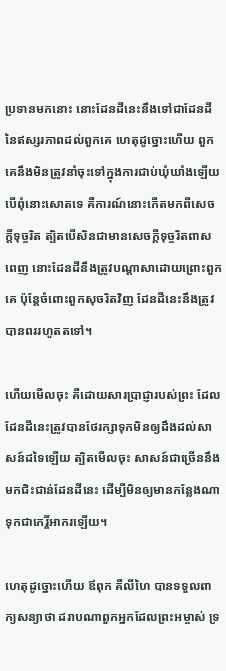ប្រទានមកនោះ នោះដែនដីនេះនឹងទៅជាដែនដី នៃឥស្សរភាពដល់ពួកគេ ហេតុដូច្នោះហើយ ពួកគេនឹងមិនត្រូវនាំចុះទៅក្នុងការជាប់ឃុំឃាំងឡើយ បើពុំនោះសោតទេ គឺការណ៍នោះកើតមកពីសេចក្ដីទុច្ចរិត ត្បិតបើសិនជាមានសេចក្ដីទុច្ចរិតពាសពេញ នោះដែនដីនឹងត្រូវបណ្ដាសាដោយព្រោះពួកគេ ប៉ុន្តែចំពោះពួកសុចរិតវិញ ដែនដីនេះនឹងត្រូវបានពររហូតតទៅ។

ហើយមើលចុះ គឺដោយសារប្រាជ្ញារបស់ព្រះ ដែលដែនដីនេះត្រូវបានថែរក្សាទុកមិនឲ្យដឹងដល់សាសន៍ដទៃឡើយ ត្បិតមើលចុះ សាសន៍ជាច្រើននឹងមកជិះជាន់ដែនដីនេះ ដើម្បីមិនឲ្យមានកន្លែងណាទុកជាកេរ្តិ៍អាករឡើយ។

ហេតុដូច្នោះហើយ ឪពុក គឺលីហៃ បានទទួលពាក្យសន្យាថា ដរាបណាពួកអ្នកដែលព្រះអម្ចាស់ ទ្រ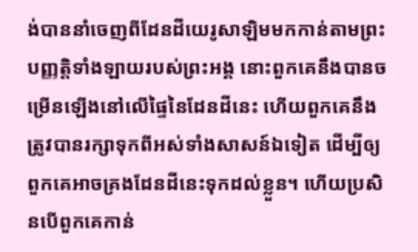ង់បាននាំចេញពីដែនដីយេរូសាឡិមមកកាន់តាមព្រះបញ្ញត្តិទាំងឡាយរបស់ព្រះអង្គ នោះពួកគេនឹងបានចម្រើនឡើងនៅលើផ្ទៃនៃដែនដីនេះ ហើយពួកគេនឹងត្រូវបានរក្សាទុកពីអស់ទាំងសាសន៍ឯទៀត ដើម្បីឲ្យពួកគេអាចគ្រងដែនដីនេះទុកដល់ខ្លួន។ ហើយប្រសិនបើពួកគេកាន់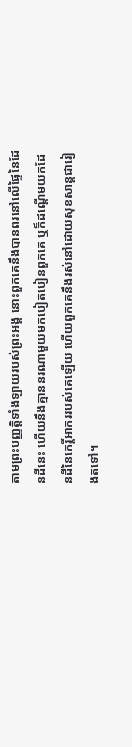តាមព្រះបញ្ញត្តិទាំងឡាយរបស់ព្រះអង្គ នោះពួកគេនឹងបានពរនៅលើផ្ទៃនៃដែនដីនេះ ហើយនឹងគ្មាននរណាមួយមកបៀតបៀនពួកគេ ឬក៏ដណ្ដើមយកដែនដីនៃកេរ្តិ៍អាកររបស់គេឡើយ ហើយពួកគេនឹងរស់នៅដោយសុខសាន្តជារៀងតទៅ។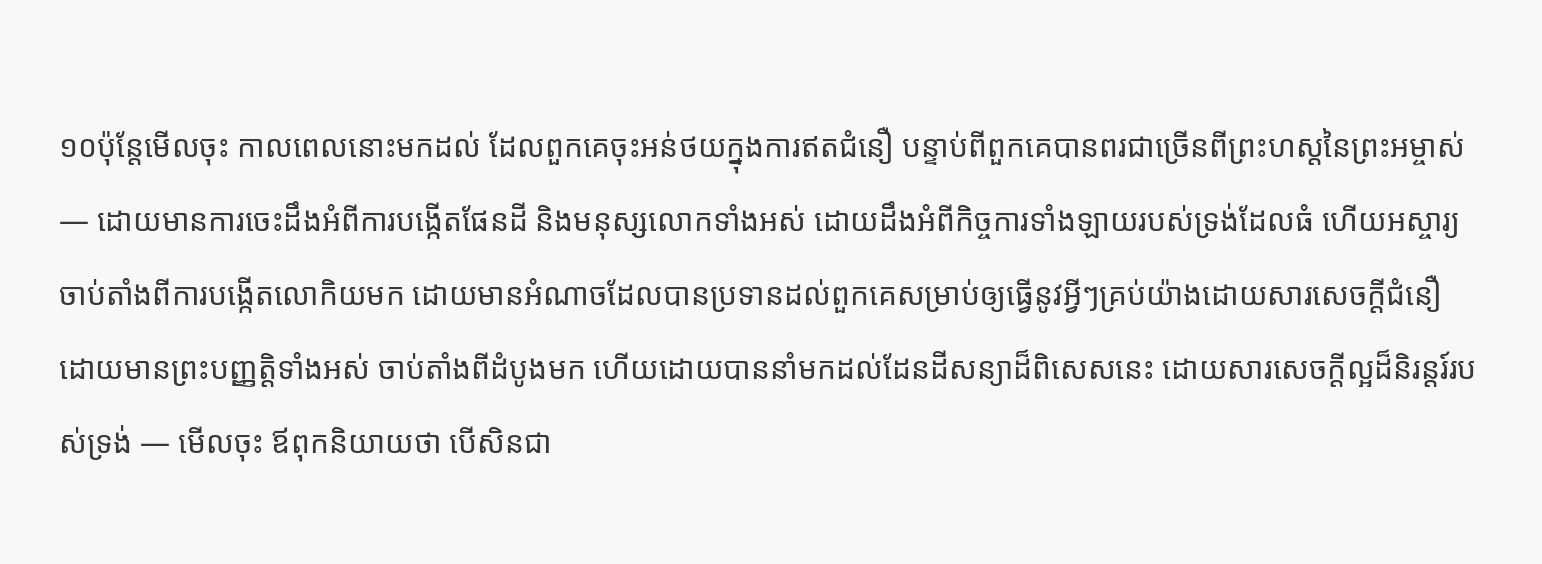១០ប៉ុន្តែមើលចុះ កាលពេលនោះមកដល់ ដែលពួកគេចុះអន់ថយក្នុងការឥតជំនឿ បន្ទាប់ពីពួកគេបានពរជាច្រើនពីព្រះហស្តនៃព្រះអម្ចាស់ — ដោយមានការចេះដឹងអំពីការបង្កើតផែនដី និងមនុស្សលោកទាំងអស់ ដោយដឹងអំពីកិច្ចការទាំងឡាយរបស់ទ្រង់ដែលធំ ហើយអស្ចារ្យ ចាប់តាំងពីការបង្កើតលោកិយមក ដោយមានអំណាចដែលបានប្រទានដល់ពួកគេសម្រាប់ឲ្យធ្វើនូវអ្វីៗគ្រប់យ៉ាងដោយសារសេចក្ដីជំនឿ ដោយមានព្រះបញ្ញត្តិទាំងអស់ ចាប់តាំងពីដំបូងមក ហើយដោយបាននាំមកដល់ដែនដីសន្យាដ៏ពិសេសនេះ ដោយសារសេចក្ដីល្អដ៏និរន្តរ៍របស់ទ្រង់ — មើលចុះ ឪពុកនិយាយថា បើសិនជា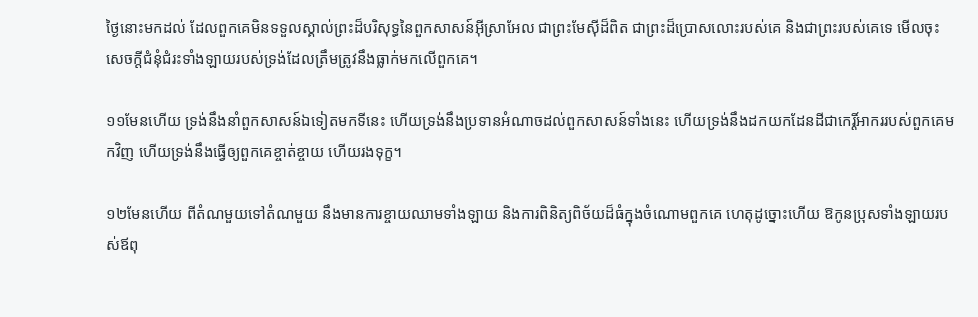ថ្ងៃនោះមកដល់ ដែលពួកគេមិនទទួលស្គាល់ព្រះដ៏បរិសុទ្ធនៃពួកសាសន៍អ៊ីស្រាអែល ជាព្រះមែស៊ីដ៏ពិត ជាព្រះដ៏ប្រោសលោះរបស់គេ និងជាព្រះរបស់គេទេ មើលចុះ សេចក្ដីជំនុំជំរះទាំងឡាយរបស់ទ្រង់ដែលត្រឹមត្រូវនឹងធ្លាក់មកលើពួកគេ។

១១មែនហើយ ទ្រង់នឹងនាំពួកសាសន៍ឯទៀតមកទីនេះ ហើយទ្រង់នឹងប្រទានអំណាចដល់ពួកសាសន៍ទាំងនេះ ហើយទ្រង់នឹងដកយកដែនដីជាកេរ្តិ៍អាកររបស់ពួកគេមកវិញ ហើយទ្រង់នឹងធ្វើឲ្យពួកគេខ្ចាត់ខ្ចាយ ហើយរងទុក្ខ។

១២មែនហើយ ពីតំណមួយទៅតំណមួយ នឹងមានការខ្ចាយឈាមទាំងឡាយ និងការពិនិត្យពិច័យដ៏ធំក្នុងចំណោមពួកគេ ហេតុដូច្នោះហើយ ឱកូនប្រុសទាំងឡាយរបស់ឪពុ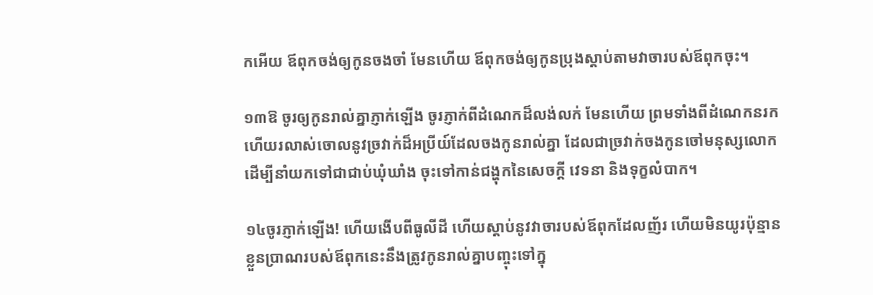កអើយ ឪពុកចង់ឲ្យកូនចងចាំ មែនហើយ ឪពុកចង់ឲ្យកូនប្រុងស្ដាប់តាមវាចារបស់ឪពុកចុះ។

១៣ឱ ចូរឲ្យកូនរាល់គ្នាភ្ញាក់ឡើង ចូរភ្ញាក់ពីដំណេកដ៏លង់លក់ មែនហើយ ព្រមទាំងពីដំណេកនរក ហើយរលាស់ចោលនូវច្រវាក់ដ៏អប្រីយ៍ដែលចងកូនរាល់គ្នា ដែលជាច្រវាក់ចងកូនចៅមនុស្សលោក ដើម្បីនាំយកទៅជាជាប់ឃុំឃាំង ចុះទៅកាន់ជង្ហុកនៃសេចក្ដី វេទនា និងទុក្ខលំបាក។

១៤ចូរភ្ញាក់ឡើង! ហើយងើបពីធូលីដី ហើយស្ដាប់នូវវាចារបស់ឪពុកដែលញ័រ ហើយមិនយូរប៉ុន្មាន ខ្លួនប្រាណរបស់ឪពុកនេះនឹងត្រូវកូនរាល់គ្នាបញ្ចុះទៅក្នុ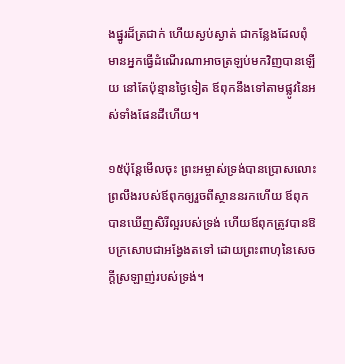ងផ្នូរដ៏ត្រជាក់ ហើយស្ងប់ស្ងាត់ ជាកន្លែងដែលពុំមានអ្នកធ្វើដំណើរណាអាចត្រឡប់មកវិញបានឡើយ នៅតែប៉ុន្មានថ្ងៃទៀត ឪពុកនឹងទៅតាមផ្លូវនៃអស់ទាំងផែនដីហើយ។

១៥ប៉ុន្តែមើលចុះ ព្រះអម្ចាស់ទ្រង់បានប្រោសលោះព្រលឹងរបស់ឪពុកឲ្យរួចពីស្ថាននរកហើយ ឪពុកបានឃើញសិរីល្អរបស់ទ្រង់ ហើយឪពុកត្រូវបានឱបក្រសោបជាអង្វែងតទៅ ដោយព្រះពាហុនៃសេចក្ដីស្រឡាញ់របស់ទ្រង់។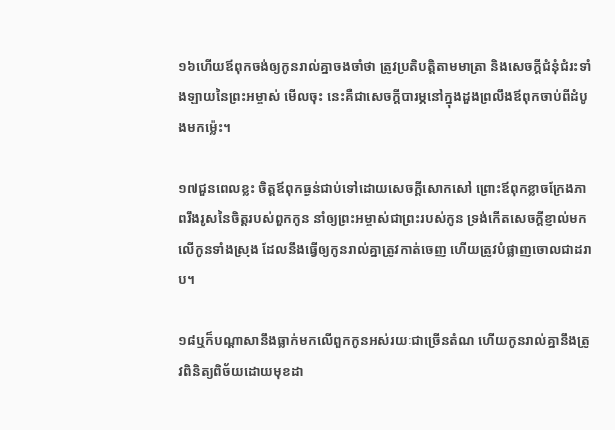១៦ហើយឪពុកចង់ឲ្យកូនរាល់គ្នាចងចាំថា ត្រូវប្រតិបត្តិតាមមាត្រា និងសេចក្ដីជំនុំជំរះទាំងឡាយនៃព្រះអម្ចាស់ មើលចុះ នេះគឺជាសេចក្ដីបារម្ភនៅក្នុងដួងព្រលឹងឪពុកចាប់ពីដំបូងមកម្ល៉េះ។

១៧ជួនពេលខ្លះ ចិត្តឪពុកធ្ងន់ជាប់ទៅដោយសេចក្ដីសោកសៅ ព្រោះឪពុកខ្លាចក្រែងភាពរឹងរូសនៃចិត្តរបស់ពួកកូន នាំឲ្យព្រះអម្ចាស់ជាព្រះរបស់កូន ទ្រង់កើតសេចក្ដីខ្ញាល់មកលើកូនទាំងស្រុង ដែលនឹងធ្វើឲ្យកូនរាល់គ្នាត្រូវកាត់ចេញ ហើយត្រូវបំផ្លាញចោលជាដរាប។

១៨ឬក៏បណ្ដាសានឹងធ្លាក់មកលើពួកកូនអស់រយៈជាច្រើនតំណ ហើយកូនរាល់គ្នានឹងត្រូវពិនិត្យពិច័យដោយមុខដា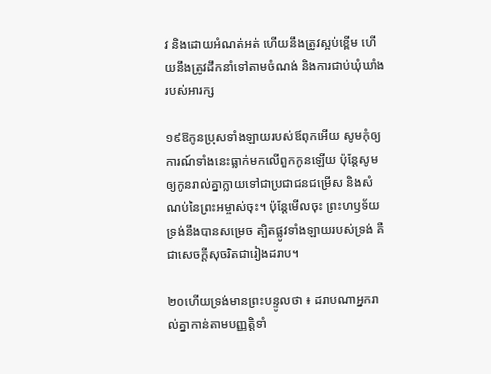វ និងដោយអំណត់អត់ ហើយនឹងត្រូវស្អប់ខ្ពើម ហើយនឹងត្រូវដឹកនាំទៅតាមចំណង់ និងការជាប់ឃុំឃាំងរបស់អារក្ស

១៩ឱកូនប្រុសទាំងឡាយរបស់ឪពុកអើយ សូមកុំឲ្យការណ៍ទាំងនេះធ្លាក់មកលើពួកកូនឡើយ ប៉ុន្តែសូមឲ្យកូនរាល់គ្នាក្លាយទៅជាប្រជាជនជម្រើស និងសំណប់នៃព្រះអម្ចាស់ចុះ។ ប៉ុន្តែមើលចុះ ព្រះហឫទ័យទ្រង់នឹងបានសម្រេច ត្បិតផ្លូវទាំងឡាយរបស់ទ្រង់ គឺជាសេចក្ដីសុចរិតជារៀងដរាប។

២០ហើយទ្រង់មានព្រះបន្ទូលថា ៖ ដរាបណាអ្នករាល់គ្នាកាន់តាមបញ្ញត្តិទាំ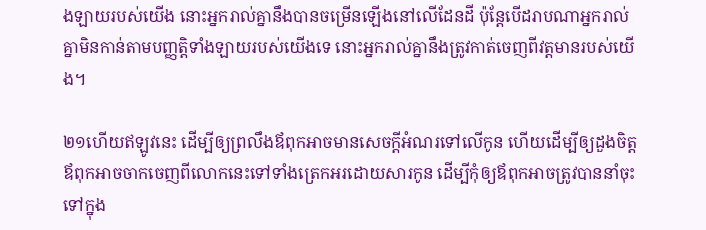ងឡាយរបស់យើង នោះអ្នករាល់គ្នានឹងបានចម្រើនឡើងនៅលើដែនដី ប៉ុន្តែបើដរាបណាអ្នករាល់គ្នាមិនកាន់តាមបញ្ញត្តិទាំងឡាយរបស់យើងទេ នោះអ្នករាល់គ្នានឹងត្រូវកាត់ចេញពីវត្តមានរបស់យើង។

២១ហើយឥឡូវនេះ ដើម្បីឲ្យព្រលឹងឪពុកអាចមានសេចក្ដីអំណរទៅលើកូន ហើយដើម្បីឲ្យដួងចិត្តឪពុកអាចចាកចេញពីលោកនេះទៅទាំងត្រេកអរដោយសារកូន ដើម្បីកុំឲ្យឪពុកអាចត្រូវបាននាំចុះទៅក្នុង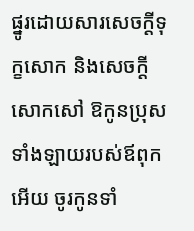ផ្នូរដោយសារសេចក្ដីទុក្ខសោក និងសេចក្ដីសោកសៅ ឱកូនប្រុសទាំងឡាយរបស់ឪពុកអើយ ចូរកូនទាំ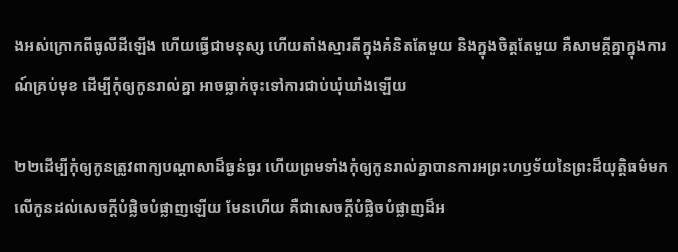ងអស់ក្រោកពីធូលីដីឡើង ហើយធ្វើជាមនុស្ស ហើយតាំងស្មារតីក្នុងគំនិតតែមួយ និងក្នុងចិត្តតែមួយ គឺសាមគ្គីគ្នាក្នុងការណ៍គ្រប់មុខ ដើម្បីកុំឲ្យកូនរាល់គ្នា អាចធ្លាក់ចុះទៅការជាប់ឃុំឃាំងឡើយ

២២ដើម្បីកុំឲ្យកូនត្រូវពាក្យបណ្ដាសាដ៏ធ្ងន់ធ្ងរ ហើយព្រមទាំងកុំឲ្យកូនរាល់គ្នាបានការអព្រះហឫទ័យនៃព្រះដ៏យុត្តិធម៌មកលើកូនដល់សេចក្ដីបំផ្លិចបំផ្លាញឡើយ មែនហើយ គឺជាសេចក្ដីបំផ្លិចបំផ្លាញដ៏អ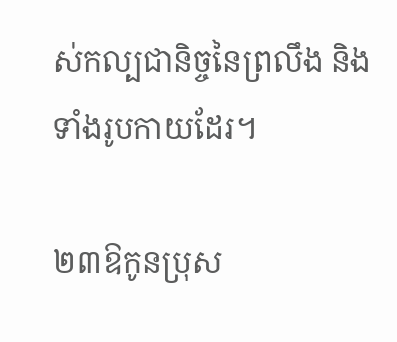ស់កល្បជានិច្ចនៃព្រលឹង និងទាំងរូបកាយដែរ។

២៣ឱកូនប្រុស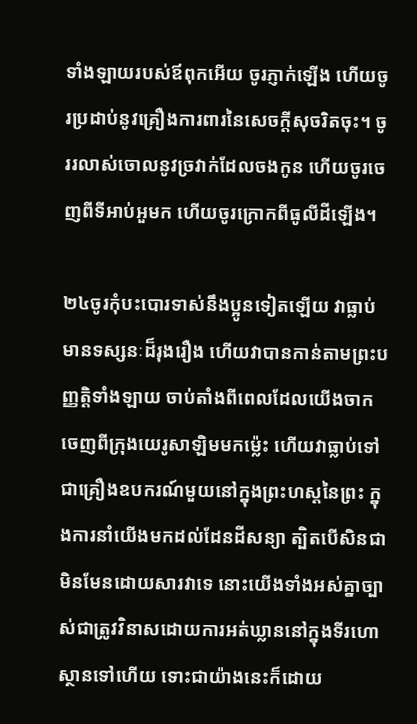ទាំងឡាយរបស់ឪពុកអើយ ចូរភ្ញាក់ឡើង ហើយចូរប្រដាប់នូវគ្រឿងការពារនៃសេចក្ដីសុចរិតចុះ។ ចូររលាស់ចោលនូវច្រវាក់ដែលចងកូន ហើយចូរចេញពីទីអាប់អួមក ហើយចូរក្រោកពីធូលីដីឡើង។

២៤ចូរកុំបះបោរទាស់នឹងប្អូនទៀតឡើយ វាធ្លាប់មានទស្សនៈដ៏រុងរឿង ហើយវាបានកាន់តាមព្រះបញ្ញត្តិទាំងឡាយ ចាប់តាំងពីពេលដែលយើងចាកចេញពីក្រុងយេរូសាឡិមមកម្ល៉េះ ហើយវាធ្លាប់ទៅជាគ្រឿងឧបករណ៍មួយនៅក្នុងព្រះហស្តនៃព្រះ ក្នុងការនាំយើងមកដល់ដែនដីសន្យា ត្បិតបើសិនជាមិនមែនដោយសារវាទេ នោះយើងទាំងអស់គ្នាច្បាស់ជាត្រូវវិនាសដោយការអត់ឃ្លាននៅក្នុងទីរហោស្ថានទៅហើយ ទោះជាយ៉ាងនេះក៏ដោយ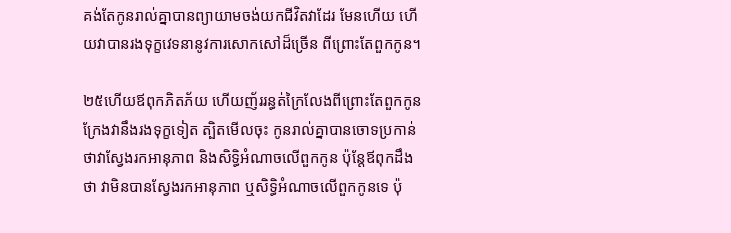គង់តែកូនរាល់គ្នាបានព្យាយាមចង់យកជីវិតវាដែរ មែនហើយ ហើយវាបានរងទុក្ខវេទនានូវការសោកសៅដ៏ច្រើន ពីព្រោះតែពួកកូន។

២៥ហើយឪពុកភិតភ័យ ហើយញ័ររន្ធត់ក្រៃលែងពីព្រោះតែពួកកូន ក្រែងវានឹងរងទុក្ខទៀត ត្បិតមើលចុះ កូនរាល់គ្នាបានចោទប្រកាន់ថាវាស្វែងរកអានុភាព និងសិទ្ធិអំណាចលើពួកកូន ប៉ុន្តែឪពុកដឹងថា វាមិនបានស្វែងរកអានុភាព ឬសិទ្ធិអំណាចលើពួកកូនទេ ប៉ុ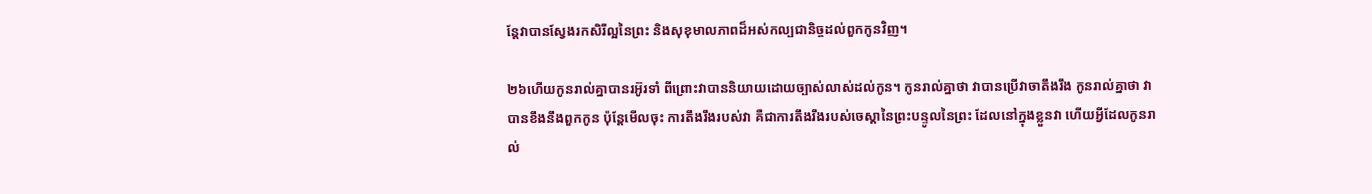ន្តែវាបានស្វែងរកសិរីល្អនៃព្រះ និងសុខុមាលភាពដ៏អស់កល្បជានិច្ចដល់ពួកកូនវិញ។

២៦ហើយកូនរាល់គ្នាបានរអ៊ូរទាំ ពីព្រោះវាបាននិយាយដោយច្បាស់លាស់ដល់កូន។ កូនរាល់គ្នាថា វាបានប្រើវាចាតឹងរឹង កូនរាល់គ្នាថា វាបានខឹងនឹងពួកកូន ប៉ុន្តែមើលចុះ ការតឹងរឹងរបស់វា គឺជាការតឹងរឹងរបស់ចេស្ដានៃព្រះបន្ទូលនៃព្រះ ដែលនៅក្នុងខ្លួនវា ហើយអ្វីដែលកូនរាល់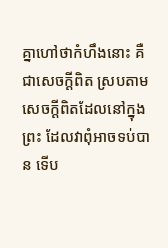គ្នាហៅថាកំហឹងនោះ គឺជាសេចក្ដីពិត ស្របតាមសេចក្ដីពិតដែលនៅក្នុងព្រះ ដែលវាពុំអាចទប់បាន ទើប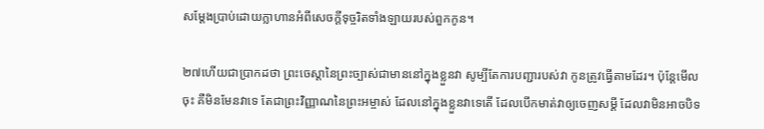សម្ដែងប្រាប់ដោយក្លាហានអំពីសេចក្ដីទុច្ចរិតទាំងឡាយរបស់ពួកកូន។

២៧ហើយជាប្រាកដថា ព្រះចេស្ដានៃព្រះច្បាស់ជាមាននៅក្នុងខ្លួនវា សូម្បីតែការបញ្ជារបស់វា កូនត្រូវធ្វើតាមដែរ។ ប៉ុន្តែមើលចុះ គឺមិនមែនវាទេ តែជាព្រះវិញ្ញាណនៃព្រះអម្ចាស់ ដែលនៅក្នុងខ្លួនវាទេតើ ដែលបើកមាត់វាឲ្យចេញសម្ដី ដែលវាមិនអាចបិទ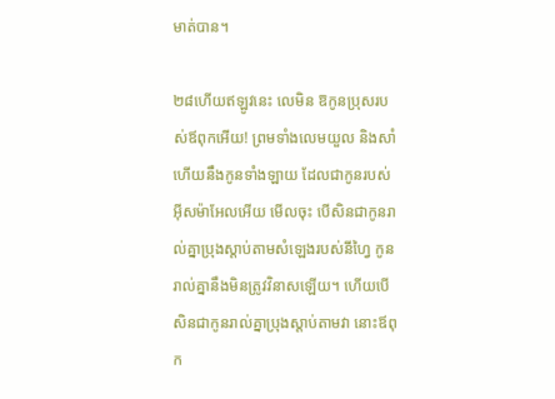មាត់បាន។

២៨ហើយឥឡូវនេះ លេមិន ឱកូនប្រុសរបស់ឪពុកអើយ! ព្រមទាំងលេមយួល និងសាំ ហើយនឹងកូនទាំងឡាយ ដែលជាកូនរបស់អ៊ីសម៉ាអែលអើយ មើលចុះ បើសិនជាកូនរាល់គ្នាប្រុងស្ដាប់តាមសំឡេងរបស់នីហ្វៃ កូនរាល់គ្នានឹងមិនត្រូវវិនាសឡើយ។ ហើយបើសិនជាកូនរាល់គ្នាប្រុងស្ដាប់តាមវា នោះឪពុក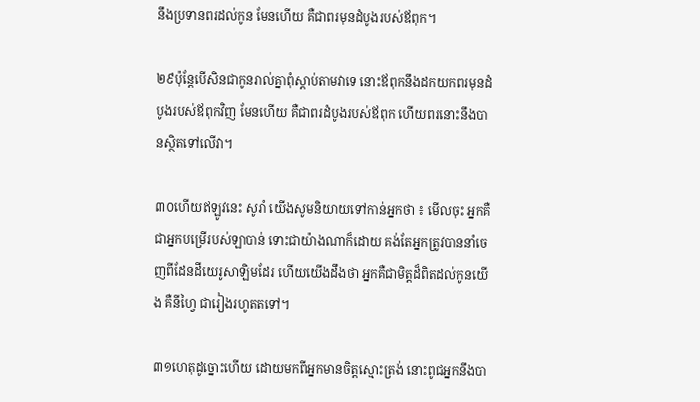នឹងប្រទានពរដល់កូន មែនហើយ គឺជាពរមុនដំបូងរបស់ឪពុក។

២៩ប៉ុន្តែបើសិនជាកូនរាល់គ្នាពុំស្ដាប់តាមវាទេ នោះឪពុកនឹងដកយកពរមុនដំបូងរបស់ឪពុកវិញ មែនហើយ គឺជាពរដំបូងរបស់ឪពុក ហើយពរនោះនឹងបានស្ថិតទៅលើវា។

៣០ហើយឥឡូវនេះ សូរាំ យើងសូមនិយាយទៅកាន់អ្នកថា ៖ មើលចុះ អ្នកគឺជាអ្នកបម្រើរបស់ឡាបាន់ ទោះជាយ៉ាងណាក៏ដោយ គង់តែអ្នកត្រូវបាននាំចេញពីដែនដីយេរូសាឡិមដែរ ហើយយើងដឹងថា អ្នកគឺជាមិត្តដ៏ពិតដល់កូនយើង គឺនីហ្វៃ ជារៀងរហូតតទៅ។

៣១ហេតុដូច្នោះហើយ ដោយមកពីអ្នកមានចិត្តស្មោះត្រង់ នោះពូជអ្នកនឹងបា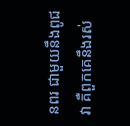នពរ ជាមួយនឹងពូជវា គឺពួកគេនឹងរស់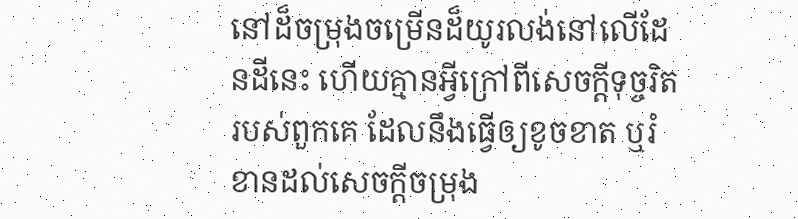នៅដ៏ចម្រុងចម្រើនដ៏យូរលង់នៅលើដែនដីនេះ ហើយគ្មានអ្វីក្រៅពីសេចក្ដីទុច្ចរិតរបស់ពួកគេ ដែលនឹងធ្វើឲ្យខូចខាត ឬរំខានដល់សេចក្ដីចម្រុង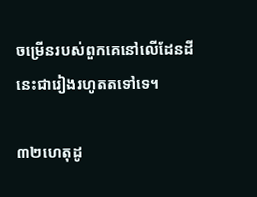ចម្រើនរបស់ពួកគេនៅលើដែនដីនេះជារៀងរហូតតទៅទេ។

៣២ហេតុដូ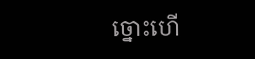ច្នោះហើ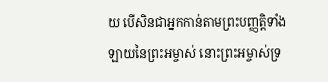យ បើសិនជាអ្នកកាន់តាមព្រះបញ្ញត្តិទាំងឡាយនៃព្រះអម្ចាស់ នោះព្រះអម្ចាស់ទ្រ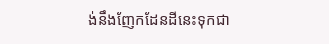ង់នឹងញែកដែនដីនេះទុកជា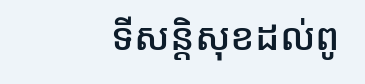ទីសន្តិសុខដល់ពូ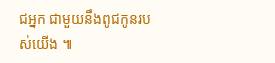ជអ្នក ជាមួយនឹងពូជកូនរបស់យើង ៕